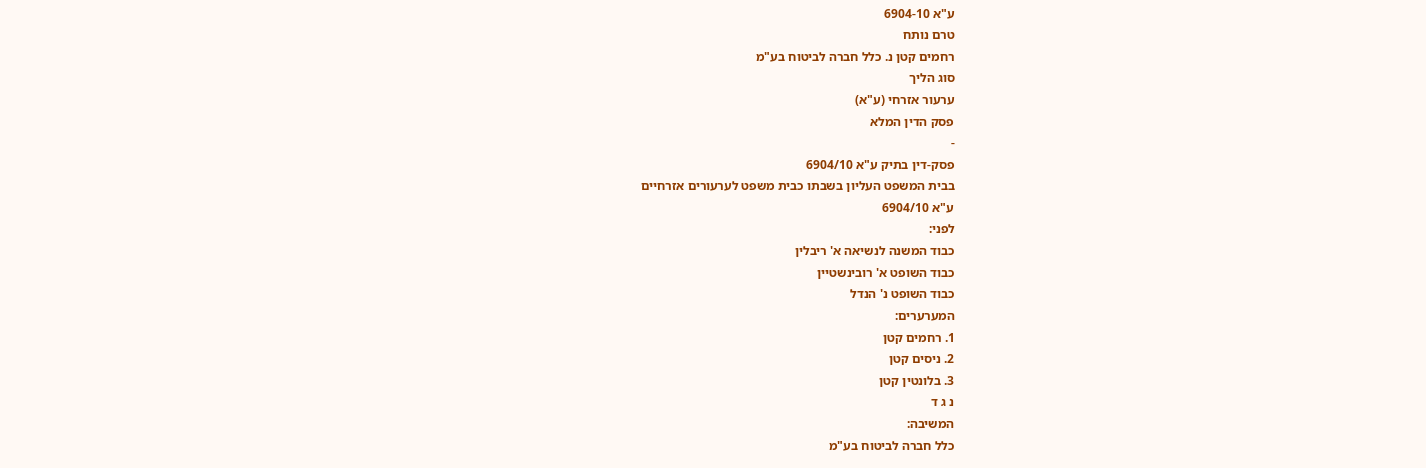ע"א 6904-10
טרם נותח
רחמים קטן נ. כלל חברה לביטוח בע"מ
סוג הליך
ערעור אזרחי (ע"א)
פסק הדין המלא
-
פסק-דין בתיק ע"א 6904/10
בבית המשפט העליון בשבתו כבית משפט לערעורים אזרחיים
ע"א 6904/10
לפני:
כבוד המשנה לנשיאה א' ריבלין
כבוד השופט א' רובינשטיין
כבוד השופט נ' הנדל
המערערים:
1. רחמים קטן
2. ניסים קטן
3. בלונטין קטן
נ ג ד
המשיבה:
כלל חברה לביטוח בע"מ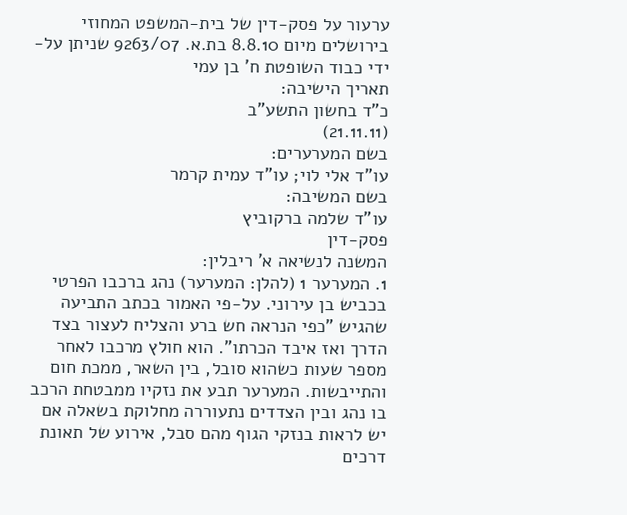ערעור על פסק-דין של בית-המשפט המחוזי בירושלים מיום 8.8.10 בת.א. 9263/07 שניתן על-ידי כבוד השופטת ח' בן עמי
תאריך הישיבה:
כ"ד בחשון התשע"ב
(21.11.11)
בשם המערערים:
עו"ד אלי לוי; עו"ד עמית קרמר
בשם המשיבה:
עו"ד שלמה ברקוביץ
פסק-דין
המשנה לנשיאה א' ריבלין:
1. המערער 1 (להלן: המערער) נהג ברכבו הפרטי בכביש בן עירוני. על-פי האמור בכתב התביעה שהגיש "כפי הנראה חש ברע והצליח לעצור בצד הדרך ואז איבד הכרתו". הוא חולץ מרכבו לאחר מספר שעות כשהוא סובל, בין השאר, ממכת חום והתייבשות. המערער תבע את נזקיו ממבטחת הרכב בו נהג ובין הצדדים נתעוררה מחלוקת בשאלה אם יש לראות בנזקי הגוף מהם סבל, אירוע של תאונת דרכים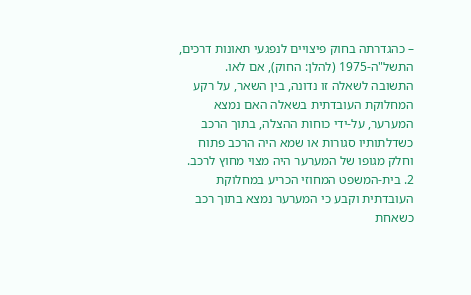– כהגדרתה בחוק פיצויים לנפגעי תאונות דרכים, התשל"ה-1975 (להלן: החוק), אם לאו.
התשובה לשאלה זו נדונה, בין השאר, על רקע המחלוקת העובדתית בשאלה האם נמצא המערער, על-ידי כוחות ההצלה, בתוך הרכב כשדלתותיו סגורות או שמא היה הרכב פתוח וחלק מגופו של המערער היה מצוי מחוץ לרכב.
2. בית-המשפט המחוזי הכריע במחלוקת העובדתית וקבע כי המערער נמצא בתוך רכב כשאחת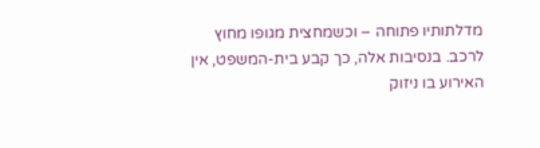מדלתותיו פתוחה – וכשמחצית מגופו מחוץ לרכב. בנסיבות אלה, כך קבע בית-המשפט, אין האירוע בו ניזוק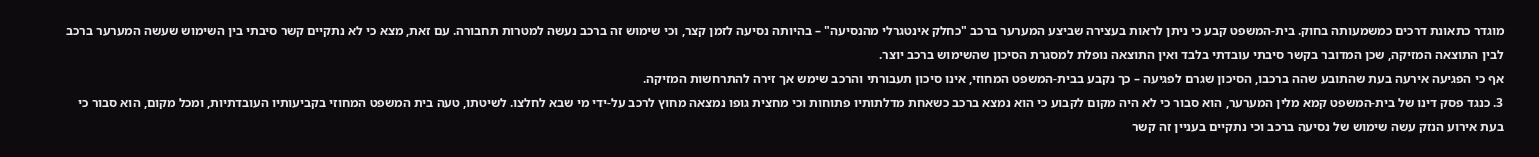מוגדר כתאונת דרכים כמשמעותה בחוק. בית-המשפט קבע כי ניתן לראות בעצירה שביצע המערער ברכב "כחלק אינטגרלי מהנסיעה" – בהיותה נסיעה לזמן קצר, וכי שימוש זה ברכב נעשה למטרות תחבורה. עם זאת, מצא כי לא נתקיים קשר סיבתי בין השימוש שעשה המערער ברכב לבין התוצאה המזיקה, שכן המדובר בקשר סיבתי עובדתי בלבד ואין התוצאה נופלת למסגרת הסיכון שהשימוש ברכב יוצר.
אף כי הפגיעה אירעה בעת שהתובע שהה ברכבו, הסיכון שגרם לפגיעה – כך נקבע בבית-המשפט המחוזי, אינו סיכון תעבורתי והרכב שימש אך זירה להתרחשות המזיקה.
3. כנגד פסק דינו של בית-המשפט קמא מלין המערער, הוא סבור כי לא היה מקום לקבוע כי הוא נמצא ברכב כשאחת מדלתותיו פתוחות וכי מחצית גופו נמצאה מחוץ לרכב על-ידי מי שבא לחלצו. לשיטתו, טעה בית המשפט המחוזי בקביעותיו העובדתיות, ומכל מקום, הוא סבור כי בעת אירוע הנזק עשה שימוש של נסיעה ברכב וכי נתקיים בעניין זה קשר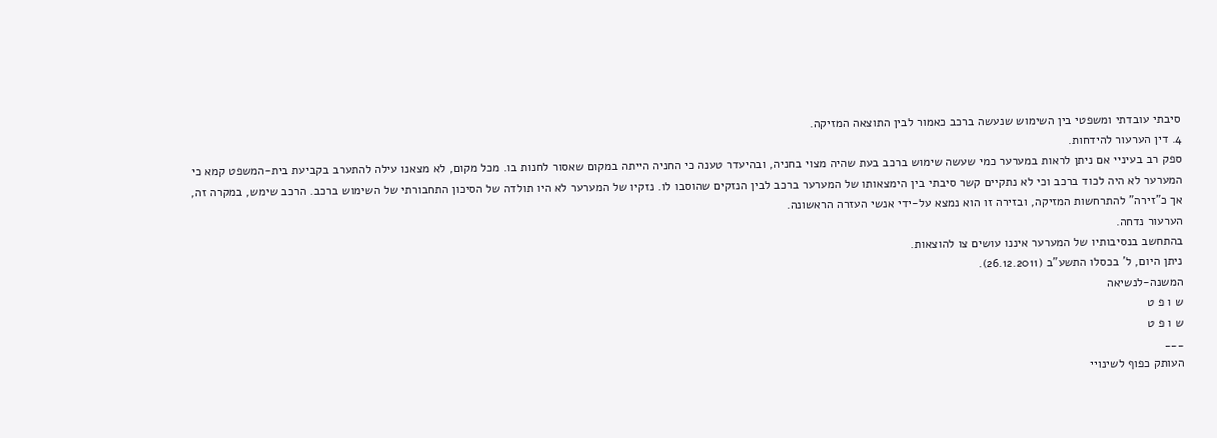סיבתי עובדתי ומשפטי בין השימוש שנעשה ברכב כאמור לבין התוצאה המזיקה.
4. דין הערעור להידחות.
ספק רב בעיניי אם ניתן לראות במערער כמי שעשה שימוש ברכב בעת שהיה מצוי בחניה, ובהיעדר טענה כי החניה הייתה במקום שאסור לחנות בו. מכל מקום, לא מצאנו עילה להתערב בקביעת בית-המשפט קמא כי המערער לא היה לכוד ברכב וכי לא נתקיים קשר סיבתי בין הימצאותו של המערער ברכב לבין הנזקים שהוסבו לו. נזקיו של המערער לא היו תולדה של הסיכון התחבורתי של השימוש ברכב. הרכב שימש, במקרה זה, אך כ"זירה" להתרחשות המזיקה, ובזירה זו הוא נמצא על-ידי אנשי העזרה הראשונה.
הערעור נדחה.
בהתחשב בנסיבותיו של המערער איננו עושים צו להוצאות.
ניתן היום, ל' בכסלו התשע"ב (26.12.2011).
המשנה-לנשיאה
ש ו פ ט
ש ו פ ט
___
העותק כפוף לשינויי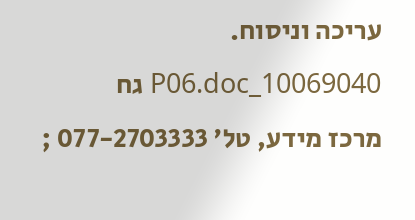עריכה וניסוח. 10069040_P06.doc גח
מרכז מידע, טל' 077-2703333 ;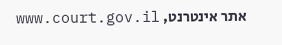אתר אינטרנט, www.court.gov.il